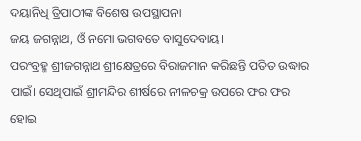ଦୟାନିଧି ତ୍ରିପାଠୀଙ୍କ ବିଶେଷ ଉପସ୍ଥାପନା
ଜୟ ଜଗନ୍ନାଥ, ଓଁ ନମୋ ଭଗବତେ ବାସୁଦେବାୟ।
ପରଂବ୍ରହ୍ମ ଶ୍ରୀଜଗନ୍ନାଥ ଶ୍ରୀକ୍ଷେତ୍ରରେ ବିରାଜମାନ କରିଛନ୍ତି ପତିତ ଉଦ୍ଧାର ପାଇଁ। ସେଥିପାଇଁ ଶ୍ରୀମନ୍ଦିର ଶୀର୍ଷରେ ନୀଳଚକ୍ର ଉପରେ ଫର ଫର ହୋଇ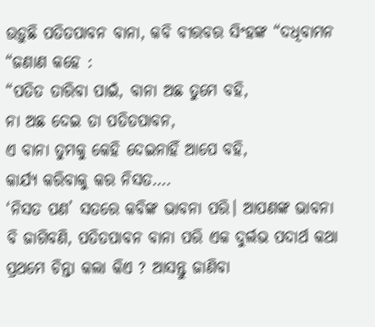ଉଡ଼ୁଛି ପତିତପାବନ ବାନା, କବି ବୀରବର ସିଂହଙ୍କ “ଦଧିବାମନ “ଜଣାଣ କହେ :
“ପତିତ ତାରିବା ପାଇଁ, ବାନା ଅଛ ତୁମେ ବହି,
ନା ଅଛ ଦେଇ ତା ପତିତପାବନ,
ଏ ବାନା ତୁମକୁ କେହି ଦେଇନାହିଁ ଆପେ ବହି,
କାର୍ଯ୍ୟ କରିବାକୁ କର ନିସତ….
‘ନିସତ ପଣ’ ସତରେ କବିଙ୍କ ଭାବନା ପରି। ଆପଣଙ୍କ ଭାବନା ବି ଜାଗିବଣି, ପତିତପାବନ ବାନା ପରି ଏକ ଦୁର୍ଲଭ ପଦାର୍ଥ କଥା ପ୍ରଥମେ ଚିନ୍ତା କଲା କିଏ ? ଆସନ୍ତୁ ଜାଣିବା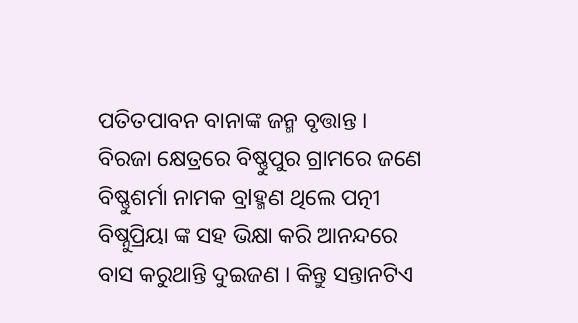ପତିତପାବନ ବାନାଙ୍କ ଜନ୍ମ ବୃତ୍ତାନ୍ତ ।
ବିରଜା କ୍ଷେତ୍ରରେ ବିଷ୍ଣୁପୁର ଗ୍ରାମରେ ଜଣେ ବିଷ୍ଣୁଶର୍ମା ନାମକ ବ୍ରlହ୍ମଣ ଥିଲେ ପତ୍ନୀ ବିଷ୍ନୁପ୍ରିୟା ଙ୍କ ସହ ଭିକ୍ଷା କରି ଆନନ୍ଦରେ ବାସ କରୁଥାନ୍ତି ଦୁଇଜଣ । କିନ୍ତୁ ସନ୍ତାନଟିଏ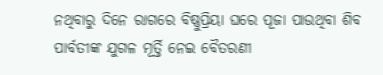ନଥିବାରୁ ଦିନେ ରାଗରେ ବିଷ୍ଣୁପ୍ରିୟା ଘରେ ପୂଜା ପାଉଥିବା ଶିବ ପାର୍ବତୀଙ୍କ ଯୁଗଳ ମୂର୍ତ୍ତି ନେଇ ବୈତରଣୀ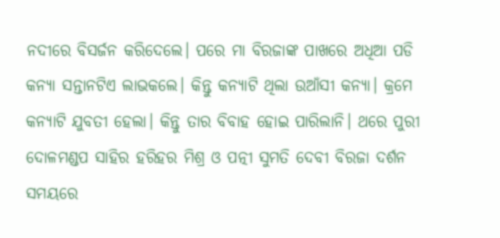ନଦୀରେ ବିସର୍ଜନ କରିଦେଲେ। ପରେ ମା ବିରଜାଙ୍କ ପାଖରେ ଅଧିଆ ପଡି କନ୍ୟା ସନ୍ତାନଟିଏ ଲାଭକଲେ। କିନ୍ତୁ କନ୍ୟାଟି ଥିଲା ଉଆଁସୀ କନ୍ୟା। କ୍ରମେ କନ୍ୟାଟି ଯୁବତୀ ହେଲା। କିନ୍ତୁ ତାର ବିବାହ ହୋଇ ପାରିଲାନି। ଥରେ ପୁରୀ ଦୋଳମଣ୍ଡପ ସାହିର ହରିହର ମିଶ୍ର ଓ ପତ୍ନୀ ସୁମତି ଦେବୀ ବିରଜା ଦର୍ଶନ ସମୟରେ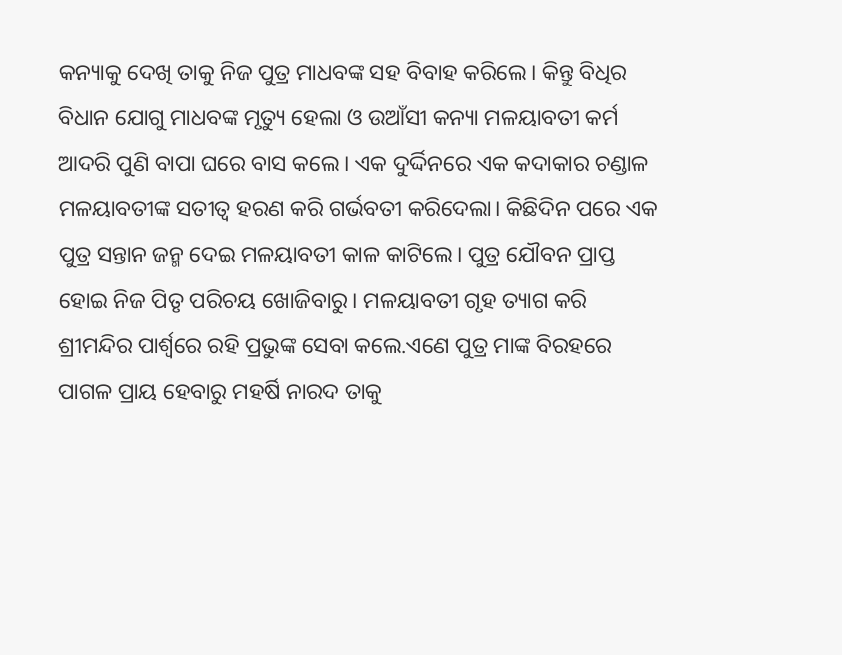କନ୍ୟାକୁ ଦେଖି ତାକୁ ନିଜ ପୁତ୍ର ମାଧବଙ୍କ ସହ ବିବାହ କରିଲେ। କିନ୍ତୁ ବିଧିର ବିଧାନ ଯୋଗୁ ମାଧବଙ୍କ ମୃତ୍ୟୁ ହେଲା ଓ ଉଆଁସୀ କନ୍ୟା ମଳୟାବତୀ କର୍ମ ଆଦରି ପୁଣି ବାପା ଘରେ ବାସ କଲେ। ଏକ ଦୁର୍ଦ୍ଦିନରେ ଏକ କଦାକାର ଚଣ୍ଡାଳ ମଳୟାବତୀଙ୍କ ସତୀତ୍ୱ ହରଣ କରି ଗର୍ଭବତୀ କରିଦେଲା। କିଛିଦିନ ପରେ ଏକ ପୁତ୍ର ସନ୍ତାନ ଜନ୍ମ ଦେଇ ମଳୟାବତୀ କାଳ କାଟିଲେ। ପୁତ୍ର ଯୌବନ ପ୍ରାପ୍ତ ହୋଇ ନିଜ ପିତୃ ପରିଚୟ ଖୋଜିବାରୁ। ମଳୟାବତୀ ଗୃହ ତ୍ୟାଗ କରି ଶ୍ରୀମନ୍ଦିର ପାର୍ଶ୍ଵରେ ରହି ପ୍ରଭୁଙ୍କ ସେବା କଲେ.ଏଣେ ପୁତ୍ର ମାଙ୍କ ବିରହରେ ପାଗଳ ପ୍ରାୟ ହେବାରୁ ମହର୍ଷି ନାରଦ ତାକୁ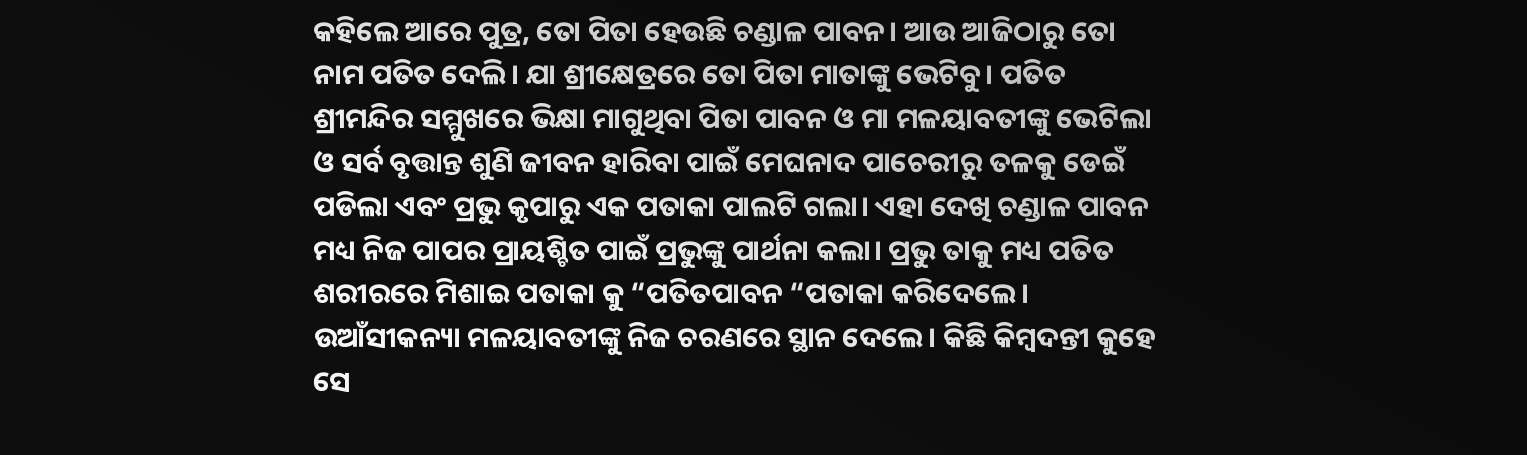କହିଲେ ଆରେ ପୁତ୍ର, ତୋ ପିତା ହେଉଛି ଚଣ୍ଡାଳ ପାବନ। ଆଉ ଆଜିଠାରୁ ତୋ ନାମ ପତିତ ଦେଲି। ଯା ଶ୍ରୀକ୍ଷେତ୍ରରେ ତୋ ପିତା ମାତାଙ୍କୁ ଭେଟିବୁ। ପତିତ ଶ୍ରୀମନ୍ଦିର ସମ୍ମୁଖରେ ଭିକ୍ଷା ମାଗୁଥିବା ପିତା ପାବନ ଓ ମା ମଳୟାବତୀଙ୍କୁ ଭେଟିଲା ଓ ସର୍ବ ବୃତ୍ତାନ୍ତ ଶୁଣି ଜୀବନ ହାରିବା ପାଇଁ ମେଘନାଦ ପାଚେରୀରୁ ତଳକୁ ଡେଇଁ ପଡିଲା ଏବଂ ପ୍ରଭୁ କୃପାରୁ ଏକ ପତାକା ପାଲଟି ଗଲା। ଏହା ଦେଖି ଚଣ୍ଡାଳ ପାବନ ମଧ୍ୟ ନିଜ ପାପର ପ୍ରାୟଶ୍ଚିତ ପାଇଁ ପ୍ରଭୁଙ୍କୁ ପାର୍ଥନା କଲା। ପ୍ରଭୁ ତାକୁ ମଧ୍ୟ ପତିତ ଶରୀରରେ ମିଶାଇ ପତାକା କୁ “ପତିତପାବନ “ପତାକା କରିଦେଲେ। ଉଆଁସୀକନ୍ୟା ମଳୟାବତୀଙ୍କୁ ନିଜ ଚରଣରେ ସ୍ଥାନ ଦେଲେ। କିଛି କିମ୍ବଦନ୍ତୀ କୁହେ ସେ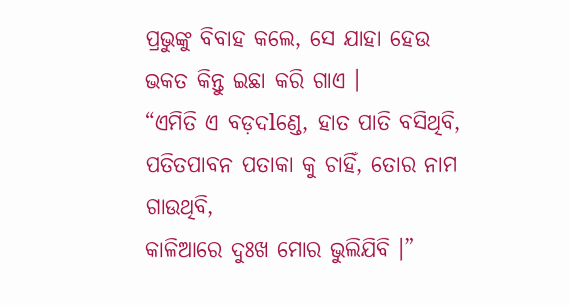ପ୍ରଭୁଙ୍କୁ ବିବାହ କଲେ, ସେ ଯାହା ହେଉ ଭକତ କିନ୍ତୁ ଇଛା କରି ଗାଏ ।
“ଏମିତି ଏ ବଡ଼ଦlଣ୍ଡେ, ହାତ ପାତି ବସିଥିବି,
ପତିତପାବନ ପତାକା କୁ ଚାହିଁ, ତୋର ନାମ ଗାଉଥିବି,
କାଳିଆରେ ଦୁଃଖ ମୋର ଭୁଲିଯିବି ।”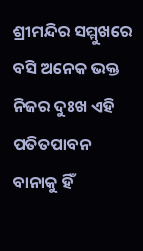ଶ୍ରୀମନ୍ଦିର ସମ୍ମୁଖରେ ବସି ଅନେକ ଭକ୍ତ ନିଜର ଦୁଃଖ ଏହି ପତିତପାବନ ବାନାକୁ ହିଁ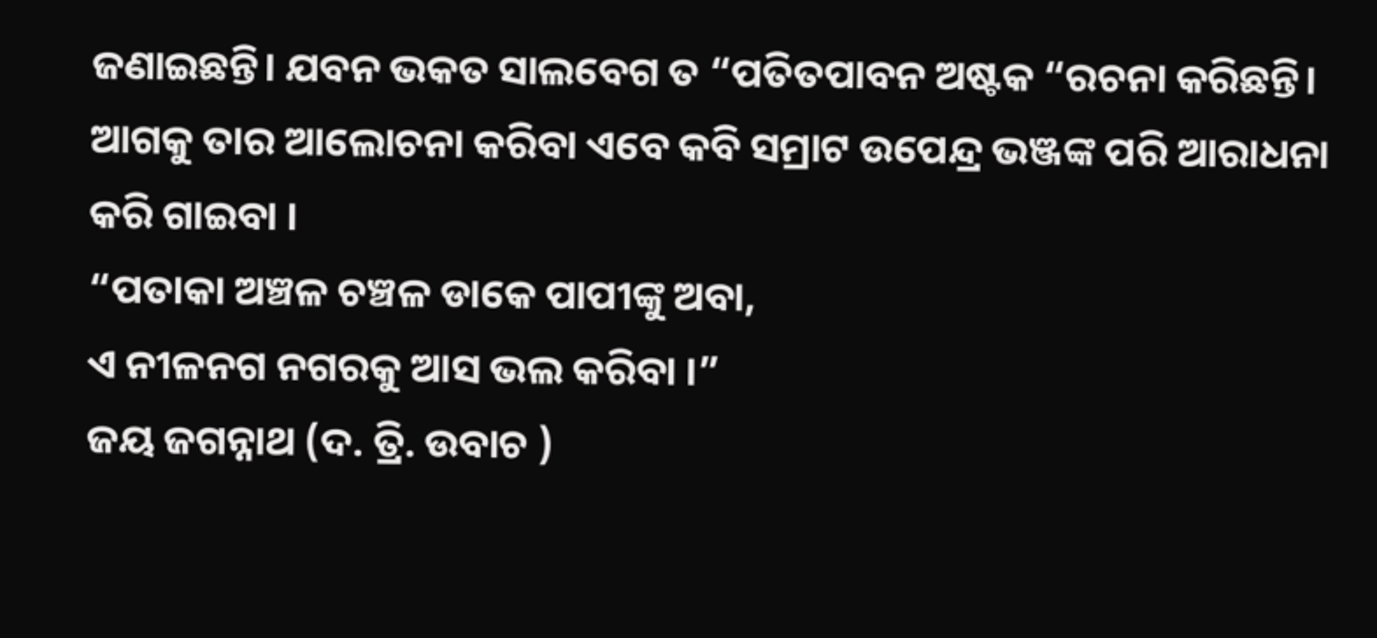ଜଣାଇଛନ୍ତି। ଯବନ ଭକତ ସାଲବେଗ ତ “ପତିତପାବନ ଅଷ୍ଟକ “ରଚନା କରିଛନ୍ତି। ଆଗକୁ ତାର ଆଲୋଚନା କରିବା ଏବେ କବି ସମ୍ରାଟ ଉପେନ୍ଦ୍ର ଭଞ୍ଜଙ୍କ ପରି ଆରାଧନା କରି ଗାଇବା ।
“ପତାକା ଅଞ୍ଚଳ ଚଞ୍ଚଳ ଡାକେ ପାପୀଙ୍କୁ ଅବା,
ଏ ନୀଳନଗ ନଗରକୁ ଆସ ଭଲ କରିବା ।”
ଜୟ ଜଗନ୍ନାଥ (ଦ. ତ୍ରି. ଉବାଚ )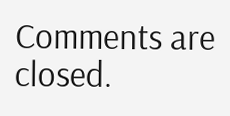Comments are closed.